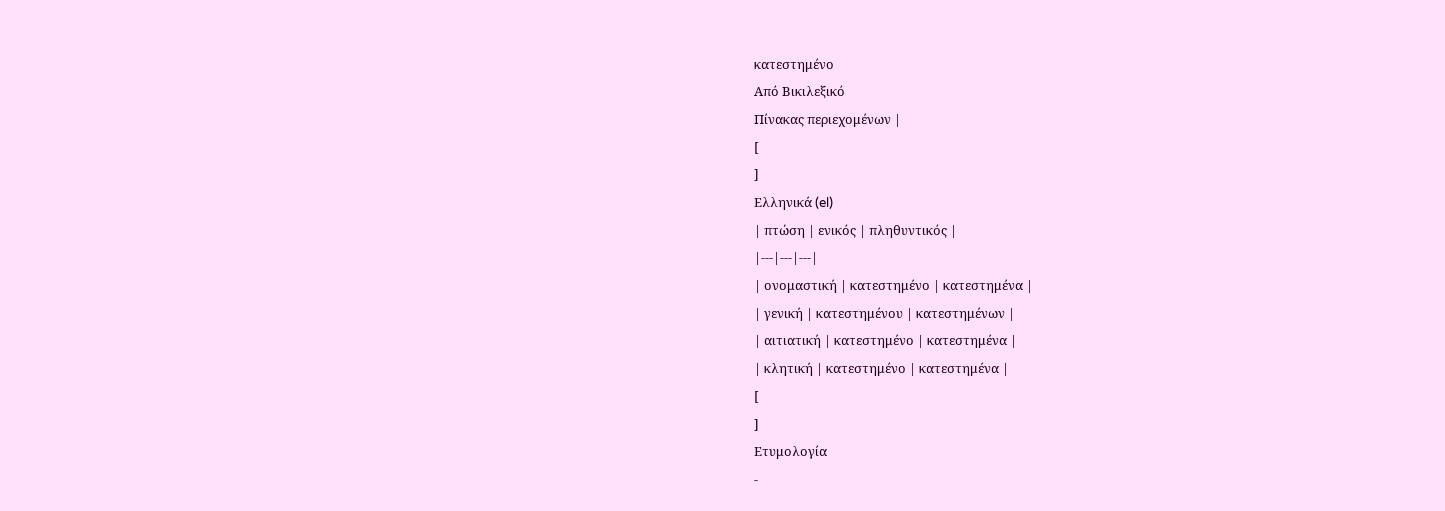κατεστημένο
Από Βικιλεξικό
Πίνακας περιεχομένων |
[
]
Ελληνικά (el)
| πτώση | ενικός | πληθυντικός |
|---|---|---|
| ονομαστική | κατεστημένο | κατεστημένα |
| γενική | κατεστημένου | κατεστημένων |
| αιτιατική | κατεστημένο | κατεστημένα |
| κλητική | κατεστημένο | κατεστημένα |
[
]
Ετυμολογία
-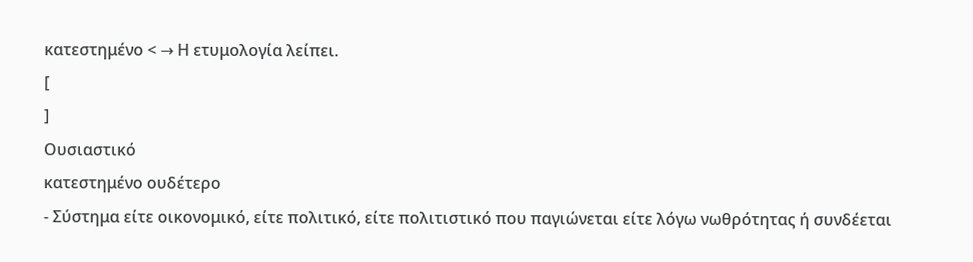κατεστημένο < → Η ετυμολογία λείπει.
[
]
Ουσιαστικό
κατεστημένο ουδέτερο
- Σύστημα είτε οικονομικό, είτε πολιτικό, είτε πολιτιστικό που παγιώνεται είτε λόγω νωθρότητας ή συνδέεται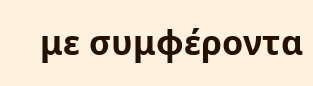με συμφέροντα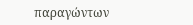παραγώντων